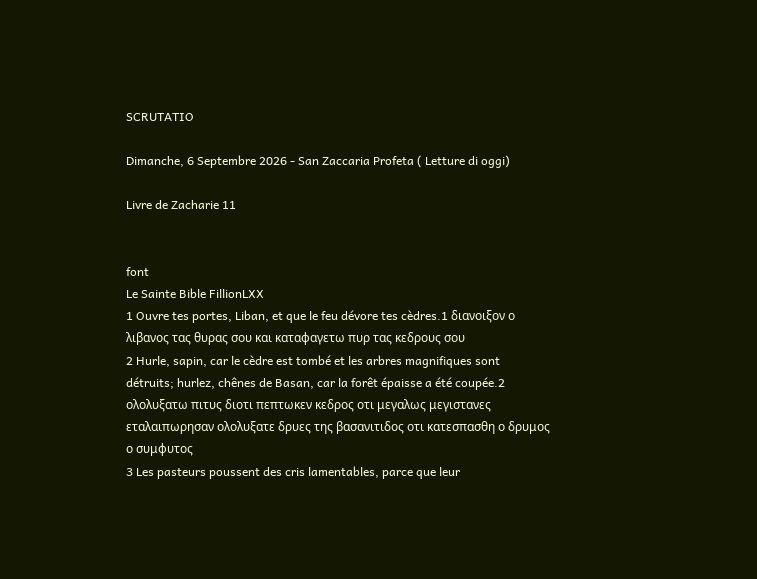SCRUTATIO

Dimanche, 6 Septembre 2026 - San Zaccaria Profeta ( Letture di oggi)

Livre de Zacharie 11


font
Le Sainte Bible FillionLXX
1 Ouvre tes portes, Liban, et que le feu dévore tes cèdres.1 διανοιξον ο λιβανος τας θυρας σου και καταφαγετω πυρ τας κεδρους σου
2 Hurle, sapin, car le cèdre est tombé et les arbres magnifiques sont détruits; hurlez, chênes de Basan, car la forêt épaisse a été coupée.2 ολολυξατω πιτυς διοτι πεπτωκεν κεδρος οτι μεγαλως μεγιστανες εταλαιπωρησαν ολολυξατε δρυες της βασανιτιδος οτι κατεσπασθη ο δρυμος ο συμφυτος
3 Les pasteurs poussent des cris lamentables, parce que leur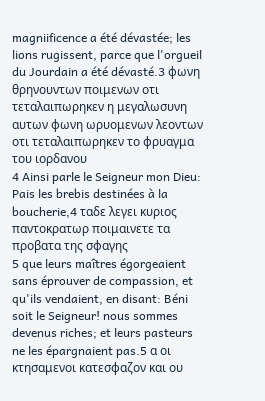magniificence a été dévastée; les lions rugissent, parce que l'orgueil du Jourdain a été dévasté.3 φωνη θρηνουντων ποιμενων οτι τεταλαιπωρηκεν η μεγαλωσυνη αυτων φωνη ωρυομενων λεοντων οτι τεταλαιπωρηκεν το φρυαγμα του ιορδανου
4 Ainsi parle le Seigneur mon Dieu: Pais les brebis destinées à la boucherie,4 ταδε λεγει κυριος παντοκρατωρ ποιμαινετε τα προβατα της σφαγης
5 que leurs maîtres égorgeaient sans éprouver de compassion, et qu'ils vendaient, en disant: Béni soit le Seigneur! nous sommes devenus riches; et leurs pasteurs ne les épargnaient pas.5 α οι κτησαμενοι κατεσφαζον και ου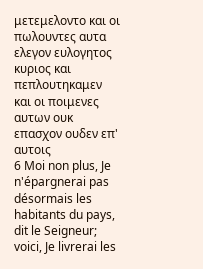μετεμελοντο και οι πωλουντες αυτα ελεγον ευλογητος κυριος και πεπλουτηκαμεν και οι ποιμενες αυτων ουκ επασχον ουδεν επ' αυτοις
6 Moi non plus, Je n'épargnerai pas désormais les habitants du pays, dit le Seigneur; voici, Je livrerai les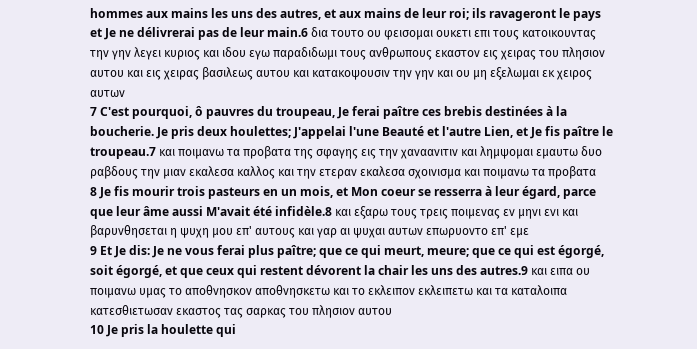hommes aux mains les uns des autres, et aux mains de leur roi; ils ravageront le pays et Je ne délivrerai pas de leur main.6 δια τουτο ου φεισομαι ουκετι επι τους κατοικουντας την γην λεγει κυριος και ιδου εγω παραδιδωμι τους ανθρωπους εκαστον εις χειρας του πλησιον αυτου και εις χειρας βασιλεως αυτου και κατακοψουσιν την γην και ου μη εξελωμαι εκ χειρος αυτων
7 C'est pourquoi, ô pauvres du troupeau, Je ferai paître ces brebis destinées à la boucherie. Je pris deux houlettes; J'appelai l'une Beauté et l'autre Lien, et Je fis paître le troupeau.7 και ποιμανω τα προβατα της σφαγης εις την χαναανιτιν και λημψομαι εμαυτω δυο ραβδους την μιαν εκαλεσα καλλος και την ετεραν εκαλεσα σχοινισμα και ποιμανω τα προβατα
8 Je fis mourir trois pasteurs en un mois, et Mon coeur se resserra à leur égard, parce que leur âme aussi M'avait été infidèle.8 και εξαρω τους τρεις ποιμενας εν μηνι ενι και βαρυνθησεται η ψυχη μου επ' αυτους και γαρ αι ψυχαι αυτων επωρυοντο επ' εμε
9 Et Je dis: Je ne vous ferai plus paître; que ce qui meurt, meure; que ce qui est égorgé, soit égorgé, et que ceux qui restent dévorent la chair les uns des autres.9 και ειπα ου ποιμανω υμας το αποθνησκον αποθνησκετω και το εκλειπον εκλειπετω και τα καταλοιπα κατεσθιετωσαν εκαστος τας σαρκας του πλησιον αυτου
10 Je pris la houlette qui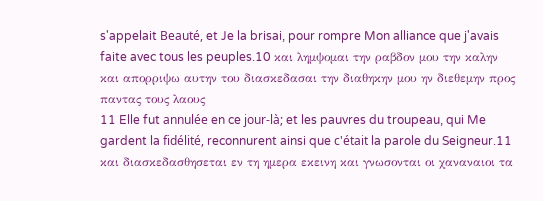s'appelait Beauté, et Je la brisai, pour rompre Mon alliance que j'avais faite avec tous les peuples.10 και λημψομαι την ραβδον μου την καλην και απορριψω αυτην του διασκεδασαι την διαθηκην μου ην διεθεμην προς παντας τους λαους
11 Elle fut annulée en ce jour-là; et les pauvres du troupeau, qui Me gardent la fidélité, reconnurent ainsi que c'était la parole du Seigneur.11 και διασκεδασθησεται εν τη ημερα εκεινη και γνωσονται οι χαναναιοι τα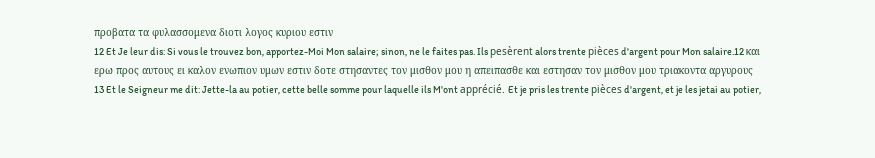προβατα τα φυλασσομενα διοτι λογος κυριου εστιν
12 Et Je leur dis: Si vous le trouvez bon, apportez-Moi Mon salaire; sinon, ne le faites pas. Ils pesèrent alors trente pièces d'argent pour Mon salaire.12 και ερω προς αυτους ει καλον ενωπιον υμων εστιν δοτε στησαντες τον μισθον μου η απειπασθε και εστησαν τον μισθον μου τριακοντα αργυρους
13 Et le Seigneur me dit: Jette-la au potier, cette belle somme pour laquelle ils M'ont apprécié. Et je pris les trente pièces d'argent, et je les jetai au potier,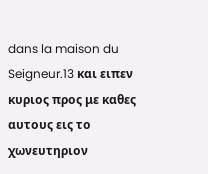dans la maison du Seigneur.13 και ειπεν κυριος προς με καθες αυτους εις το χωνευτηριον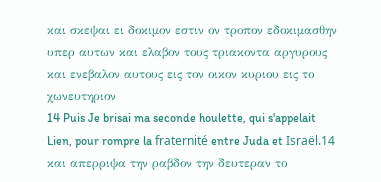και σκεψαι ει δοκιμον εστιν ον τροπον εδοκιμασθην υπερ αυτων και ελαβον τους τριακοντα αργυρους και ενεβαλον αυτους εις τον οικον κυριου εις το χωνευτηριον
14 Puis Je brisai ma seconde houlette, qui s'appelait Lien, pour rompre la fraternité entre Juda et Israël.14 και απερριψα την ραβδον την δευτεραν το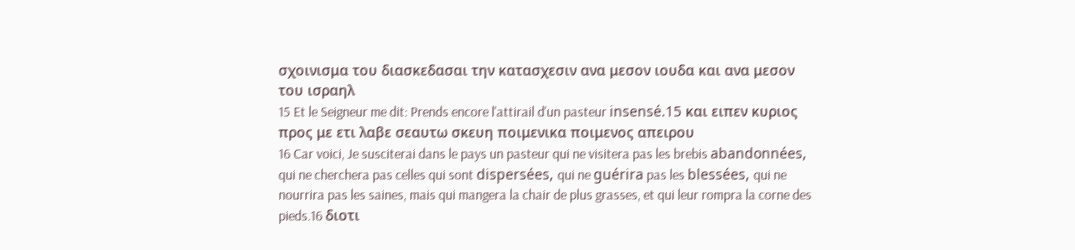σχοινισμα του διασκεδασαι την κατασχεσιν ανα μεσον ιουδα και ανα μεσον του ισραηλ
15 Et le Seigneur me dit: Prends encore l'attirail d'un pasteur insensé.15 και ειπεν κυριος προς με ετι λαβε σεαυτω σκευη ποιμενικα ποιμενος απειρου
16 Car voici, Je susciterai dans le pays un pasteur qui ne visitera pas les brebis abandonnées, qui ne cherchera pas celles qui sont dispersées, qui ne guérira pas les blessées, qui ne nourrira pas les saines, mais qui mangera la chair de plus grasses, et qui leur rompra la corne des pieds.16 διοτι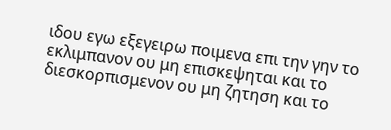ιδου εγω εξεγειρω ποιμενα επι την γην το εκλιμπανον ου μη επισκεψηται και το διεσκορπισμενον ου μη ζητηση και το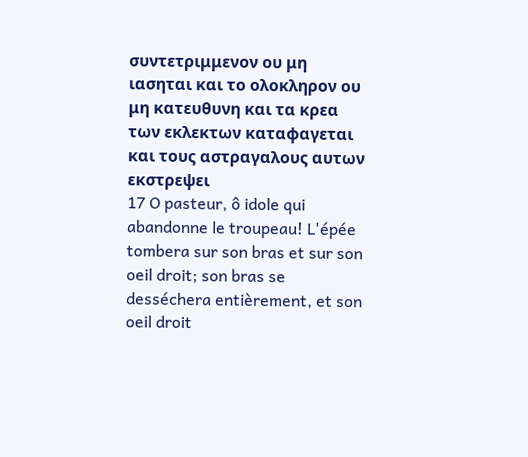συντετριμμενον ου μη ιασηται και το ολοκληρον ου μη κατευθυνη και τα κρεα των εκλεκτων καταφαγεται και τους αστραγαλους αυτων εκστρεψει
17 O pasteur, ô idole qui abandonne le troupeau! L'épée tombera sur son bras et sur son oeil droit; son bras se desséchera entièrement, et son oeil droit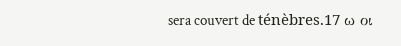sera couvert de ténèbres.17 ω οι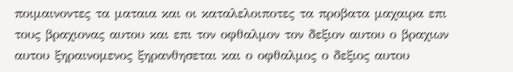ποιμαινοντες τα ματαια και οι καταλελοιποτες τα προβατα μαχαιρα επι τους βραχιονας αυτου και επι τον οφθαλμον τον δεξιον αυτου ο βραχιων αυτου ξηραινομενος ξηρανθησεται και ο οφθαλμος ο δεξιος αυτου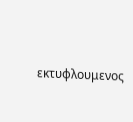εκτυφλουμενος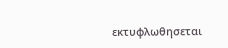εκτυφλωθησεται